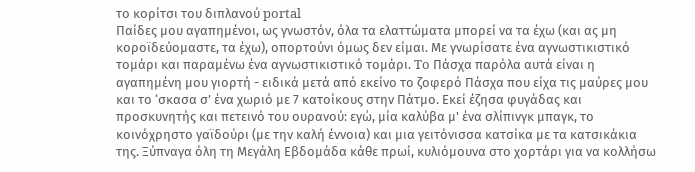το κορίτσι του διπλανού portal
Παίδες μου αγαπημένοι, ως γνωστόν, όλα τα ελαττώματα μπορεί να τα έχω (και ας μη κοροϊδεύομαστε, τα έχω), οπορτούνι όμως δεν είμαι. Με γνωρίσατε ένα αγνωστικιστικό τομάρι και παραμένω ένα αγνωστικιστικό τομάρι. To Πάσχα παρόλα αυτά είναι η αγαπημένη μου γιορτή - ειδικά μετά από εκείνο το ζοφερό Πάσχα που είχα τις μαύρες μου και το ‘σκασα σ’ ένα χωριό με 7 κατοίκους στην Πάτμο. Εκεί έζησα φυγάδας και προσκυνητής και πετεινό του ουρανού: εγώ, μία καλύβα μ' ένα σλίπινγκ μπαγκ, το κοινόχρηστο γαϊδούρι (με την καλή έννοια) και μια γειτόνισσα κατσίκα με τα κατσικάκια της. Ξύπναγα όλη τη Μεγάλη Εβδομάδα κάθε πρωί, κυλιόμουνα στο χορτάρι για να κολλήσω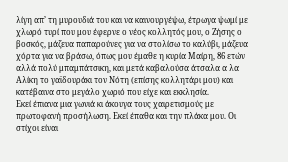λίγη απ’ τη μυρουδιά του και να καινουργέψω, έτρωγα ψωμί με χλωρό τυρί που μου έφερνε ο νέος κολλητός μου, ο Ζήσης ο βοσκός, μάζευα παπαρούνες για να στολίσω το καλύβι, μάζευα χόρτα για να βράσω, όπως μου έμαθε η κυρία Μαίρη, 86 ετών αλλά πολύ μπαμπάτσικη, και μετά καβαλούσα άτσαλα α λα Αλίκη το γαϊδουράκι τον Νότη (επίσης κολλητάρι μου) και κατέβαινα στο μεγάλο χωριό που είχε και εκκλησία.
Εκεί έπιανα μια γωνιά κι άκουγα τους χαιρετισμούς με πρωτοφανή προσήλωση. Εκεί έπαθα και την πλάκα μου. Οι στίχοι είναι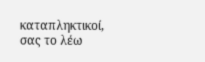καταπληκτικοί, σας το λέω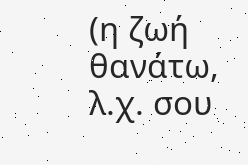(η ζωή θανάτω, λ.χ. σου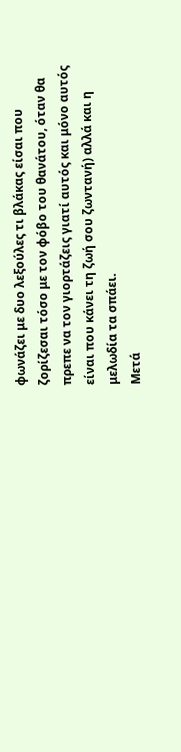φωνάζει με δυο λεξούλες τι βλάκας είσαι που ζορίζεσαι τόσο με τον φόβο του θανάτου, όταν θα πρεπε να τον γιορτάζεις γιατί αυτός και μόνο αυτός είναι που κάνει τη ζωή σου ζωντανή) αλλά και η μελωδία τα σπάει.
Μετά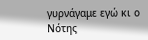γυρνάγαμε εγώ κι ο Νότης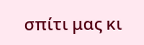σπίτι μας κι